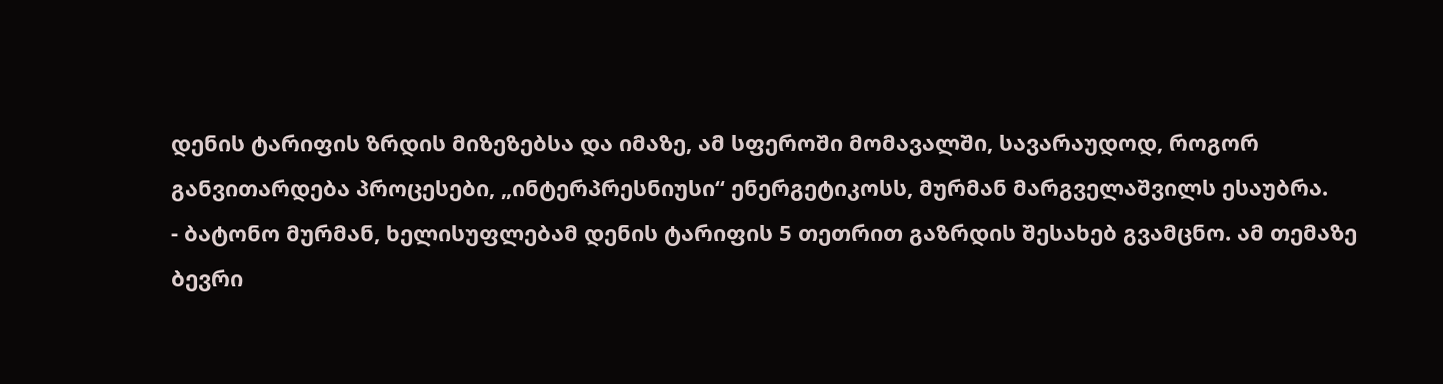დენის ტარიფის ზრდის მიზეზებსა და იმაზე, ამ სფეროში მომავალში, სავარაუდოდ, როგორ განვითარდება პროცესები, „ინტერპრესნიუსი“ ენერგეტიკოსს, მურმან მარგველაშვილს ესაუბრა.
- ბატონო მურმან, ხელისუფლებამ დენის ტარიფის 5 თეთრით გაზრდის შესახებ გვამცნო. ამ თემაზე ბევრი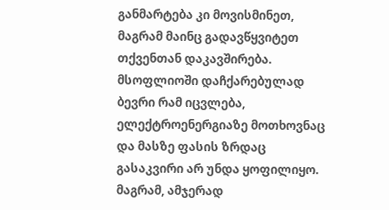განმარტება კი მოვისმინეთ, მაგრამ მაინც გადავწყვიტეთ თქვენთან დაკავშირება.
მსოფლიოში დაჩქარებულად ბევრი რამ იცვლება, ელექტროენერგიაზე მოთხოვნაც და მასზე ფასის ზრდაც გასაკვირი არ უნდა ყოფილიყო. მაგრამ, ამჯერად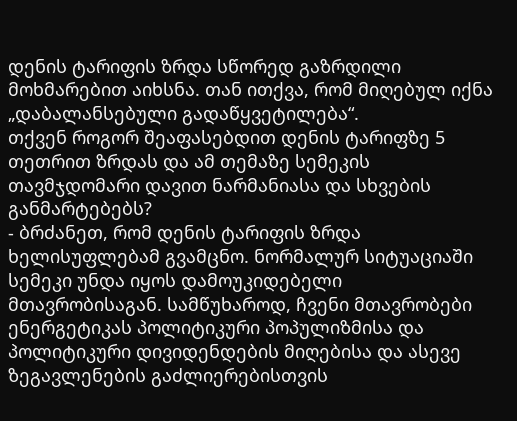დენის ტარიფის ზრდა სწორედ გაზრდილი მოხმარებით აიხსნა. თან ითქვა, რომ მიღებულ იქნა „დაბალანსებული გადაწყვეტილება“.
თქვენ როგორ შეაფასებდით დენის ტარიფზე 5 თეთრით ზრდას და ამ თემაზე სემეკის თავმჯდომარი დავით ნარმანიასა და სხვების განმარტებებს?
- ბრძანეთ, რომ დენის ტარიფის ზრდა ხელისუფლებამ გვამცნო. ნორმალურ სიტუაციაში სემეკი უნდა იყოს დამოუკიდებელი მთავრობისაგან. სამწუხაროდ, ჩვენი მთავრობები ენერგეტიკას პოლიტიკური პოპულიზმისა და პოლიტიკური დივიდენდების მიღებისა და ასევე ზეგავლენების გაძლიერებისთვის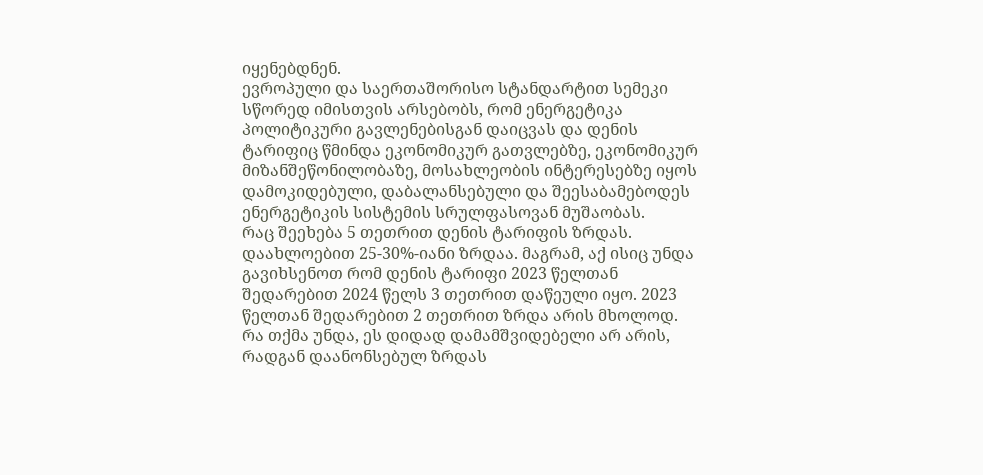იყენებდნენ.
ევროპული და საერთაშორისო სტანდარტით სემეკი სწორედ იმისთვის არსებობს, რომ ენერგეტიკა პოლიტიკური გავლენებისგან დაიცვას და დენის ტარიფიც წმინდა ეკონომიკურ გათვლებზე, ეკონომიკურ მიზანშეწონილობაზე, მოსახლეობის ინტერესებზე იყოს დამოკიდებული, დაბალანსებული და შეესაბამებოდეს ენერგეტიკის სისტემის სრულფასოვან მუშაობას.
რაც შეეხება 5 თეთრით დენის ტარიფის ზრდას. დაახლოებით 25-30%-იანი ზრდაა. მაგრამ, აქ ისიც უნდა გავიხსენოთ რომ დენის ტარიფი 2023 წელთან შედარებით 2024 წელს 3 თეთრით დაწეული იყო. 2023 წელთან შედარებით 2 თეთრით ზრდა არის მხოლოდ.
რა თქმა უნდა, ეს დიდად დამამშვიდებელი არ არის, რადგან დაანონსებულ ზრდას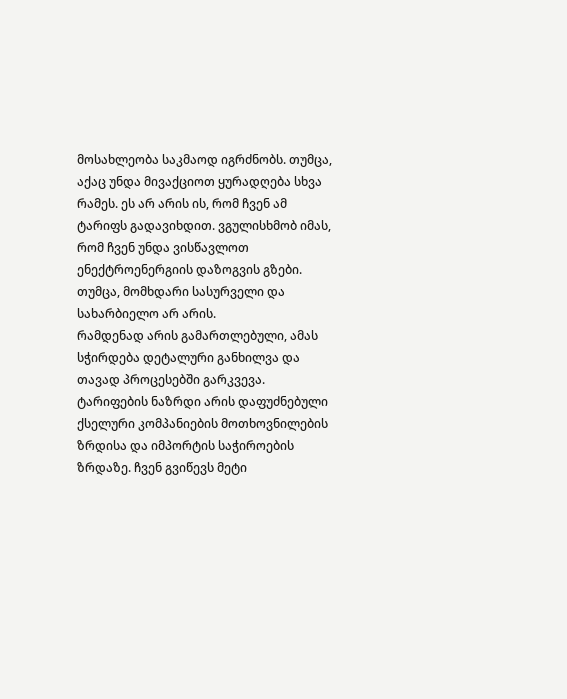მოსახლეობა საკმაოდ იგრძნობს. თუმცა, აქაც უნდა მივაქციოთ ყურადღება სხვა რამეს. ეს არ არის ის, რომ ჩვენ ამ ტარიფს გადავიხდით. ვგულისხმობ იმას, რომ ჩვენ უნდა ვისწავლოთ ენექტროენერგიის დაზოგვის გზები. თუმცა, მომხდარი სასურველი და სახარბიელო არ არის.
რამდენად არის გამართლებული, ამას სჭირდება დეტალური განხილვა და თავად პროცესებში გარკვევა. ტარიფების ნაზრდი არის დაფუძნებული ქსელური კომპანიების მოთხოვნილების ზრდისა და იმპორტის საჭიროების ზრდაზე. ჩვენ გვიწევს მეტი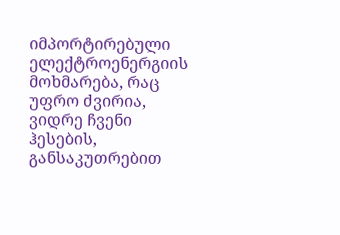იმპორტირებული ელექტროენერგიის მოხმარება, რაც უფრო ძვირია, ვიდრე ჩვენი ჰესების, განსაკუთრებით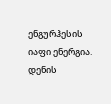ენგურჰესის იაფი ენერგია.
დენის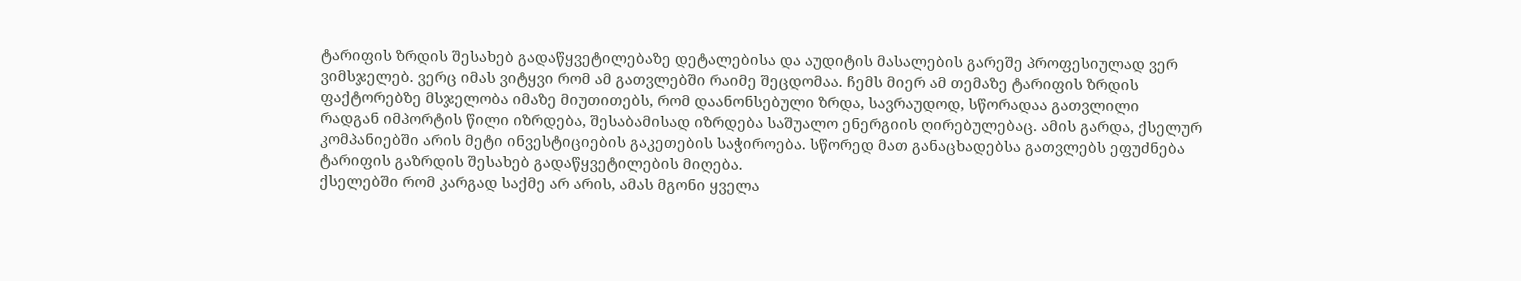ტარიფის ზრდის შესახებ გადაწყვეტილებაზე დეტალებისა და აუდიტის მასალების გარეშე პროფესიულად ვერ ვიმსჯელებ. ვერც იმას ვიტყვი რომ ამ გათვლებში რაიმე შეცდომაა. ჩემს მიერ ამ თემაზე ტარიფის ზრდის ფაქტორებზე მსჯელობა იმაზე მიუთითებს, რომ დაანონსებული ზრდა, სავრაუდოდ, სწორადაა გათვლილი
რადგან იმპორტის წილი იზრდება, შესაბამისად იზრდება საშუალო ენერგიის ღირებულებაც. ამის გარდა, ქსელურ კომპანიებში არის მეტი ინვესტიციების გაკეთების საჭიროება. სწორედ მათ განაცხადებსა გათვლებს ეფუძნება ტარიფის გაზრდის შესახებ გადაწყვეტილების მიღება.
ქსელებში რომ კარგად საქმე არ არის, ამას მგონი ყველა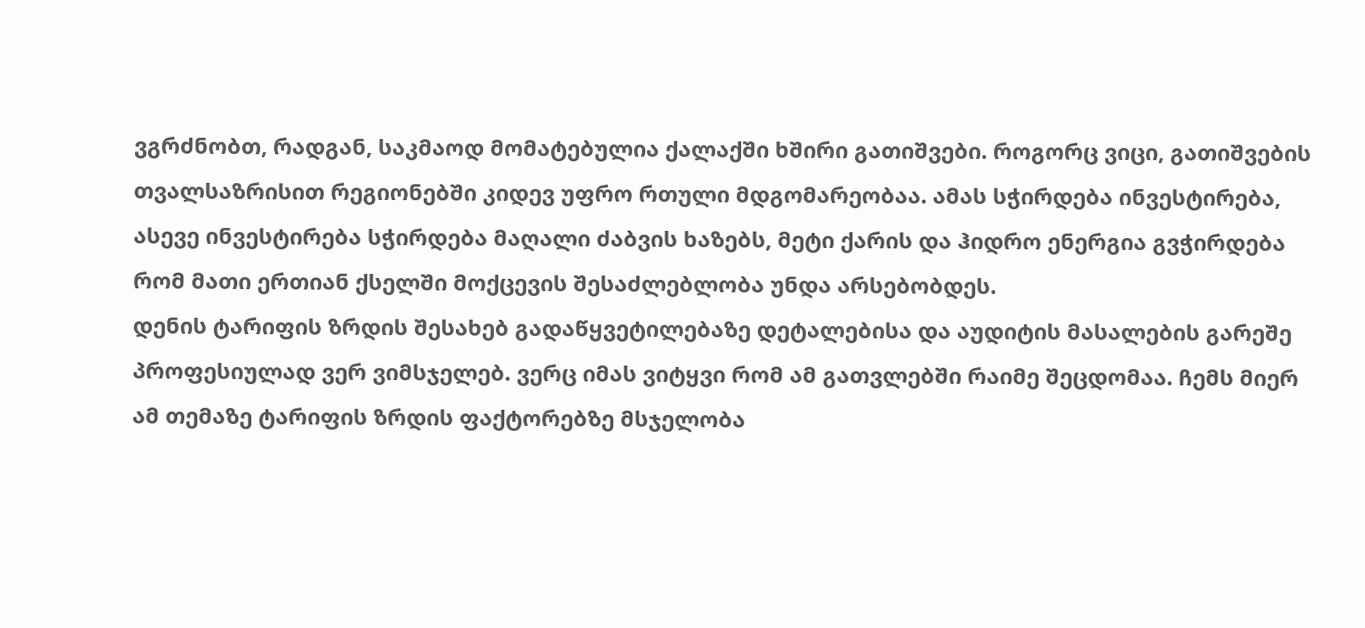ვგრძნობთ, რადგან, საკმაოდ მომატებულია ქალაქში ხშირი გათიშვები. როგორც ვიცი, გათიშვების თვალსაზრისით რეგიონებში კიდევ უფრო რთული მდგომარეობაა. ამას სჭირდება ინვესტირება, ასევე ინვესტირება სჭირდება მაღალი ძაბვის ხაზებს, მეტი ქარის და ჰიდრო ენერგია გვჭირდება რომ მათი ერთიან ქსელში მოქცევის შესაძლებლობა უნდა არსებობდეს.
დენის ტარიფის ზრდის შესახებ გადაწყვეტილებაზე დეტალებისა და აუდიტის მასალების გარეშე პროფესიულად ვერ ვიმსჯელებ. ვერც იმას ვიტყვი რომ ამ გათვლებში რაიმე შეცდომაა. ჩემს მიერ ამ თემაზე ტარიფის ზრდის ფაქტორებზე მსჯელობა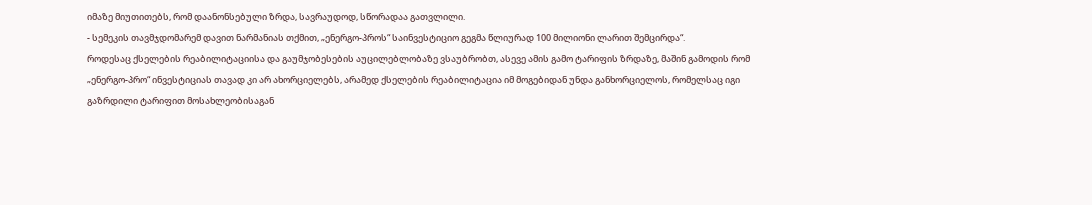იმაზე მიუთითებს, რომ დაანონსებული ზრდა, სავრაუდოდ, სწორადაა გათვლილი.
- სემეკის თავმჯდომარემ დავით ნარმანიას თქმით, „ენერგო-პროს“ საინვესტიციო გეგმა წლიურად 100 მილიონი ლარით შემცირდა“.
როდესაც ქსელების რეაბილიტაციისა და გაუმჯობესების აუცილებლობაზე ვსაუბრობთ, ასევე ამის გამო ტარიფის ზრდაზე, მაშინ გამოდის რომ „ენერგო-პრო“ ინვესტიციას თავად კი არ ახორციელებს, არამედ ქსელების რეაბილიტაცია იმ მოგებიდან უნდა განხორციელოს, რომელსაც იგი გაზრდილი ტარიფით მოსახლეობისაგან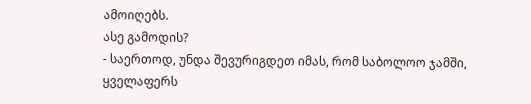ამოიღებს.
ასე გამოდის?
- საერთოდ, უნდა შევურიგდეთ იმას, რომ საბოლოო ჯამში, ყველაფერს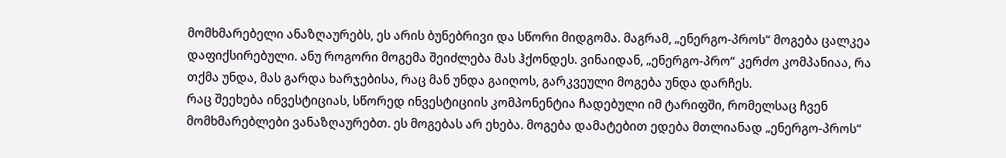მომხმარებელი ანაზღაურებს, ეს არის ბუნებრივი და სწორი მიდგომა. მაგრამ, „ენერგო-პროს“ მოგება ცალკეა დაფიქსირებული. ანუ როგორი მოგემა შეიძლება მას ჰქონდეს. ვინაიდან, „ენერგო-პრო“ კერძო კომპანიაა, რა თქმა უნდა, მას გარდა ხარჯებისა, რაც მან უნდა გაიღოს, გარკვეული მოგება უნდა დარჩეს.
რაც შეეხება ინვესტიციას, სწორედ ინვესტიციის კომპონენტია ჩადებული იმ ტარიფში, რომელსაც ჩვენ მომხმარებლები ვანაზღაურებთ. ეს მოგებას არ ეხება. მოგება დამატებით ედება მთლიანად „ენერგო-პროს“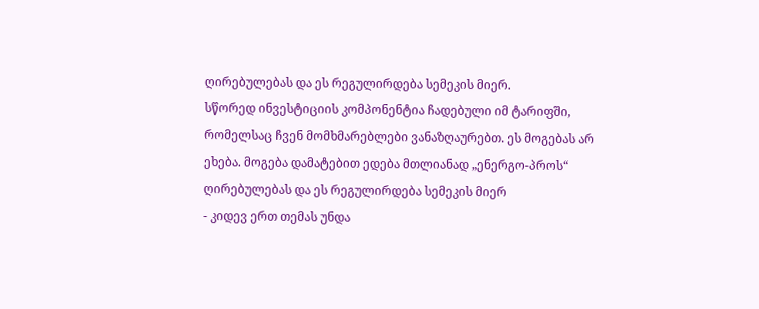ღირებულებას და ეს რეგულირდება სემეკის მიერ.
სწორედ ინვესტიციის კომპონენტია ჩადებული იმ ტარიფში, რომელსაც ჩვენ მომხმარებლები ვანაზღაურებთ. ეს მოგებას არ ეხება. მოგება დამატებით ედება მთლიანად „ენერგო-პროს“ ღირებულებას და ეს რეგულირდება სემეკის მიერ
- კიდევ ერთ თემას უნდა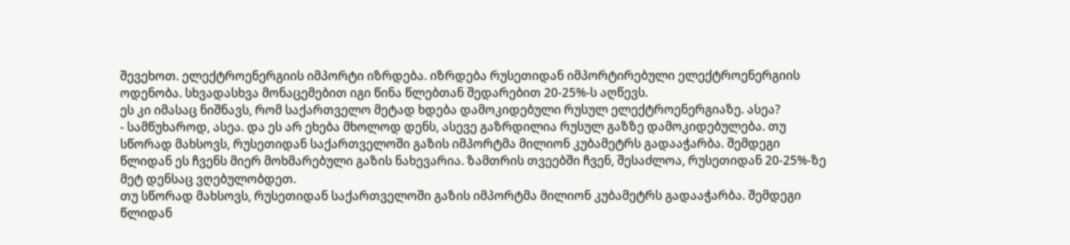შევეხოთ. ელექტროენერგიის იმპორტი იზრდება. იზრდება რუსეთიდან იმპორტირებული ელექტროენერგიის ოდენობა. სხვადასხვა მონაცემებით იგი წინა წლებთან შედარებით 20-25%-ს აღწევს.
ეს კი იმასაც ნიშნავს, რომ საქართველო მეტად ხდება დამოკიდებული რუსულ ელექტროენერგიაზე. ასეა?
- სამწუხაროდ, ასეა. და ეს არ ეხება მხოლოდ დენს, ასევე გაზრდილია რუსულ გაზზე დამოკიდებულება. თუ სწორად მახსოვს, რუსეთიდან საქართველოში გაზის იმპორტმა მილიონ კუბამეტრს გადააჭარბა. შემდეგი წლიდან ეს ჩვენს მიერ მოხმარებული გაზის ნახევარია. ზამთრის თვეებში ჩვენ, შესაძლოა, რუსეთიდან 20-25%-ზე მეტ დენსაც ვღებულობდეთ.
თუ სწორად მახსოვს, რუსეთიდან საქართველოში გაზის იმპორტმა მილიონ კუბამეტრს გადააჭარბა. შემდეგი წლიდან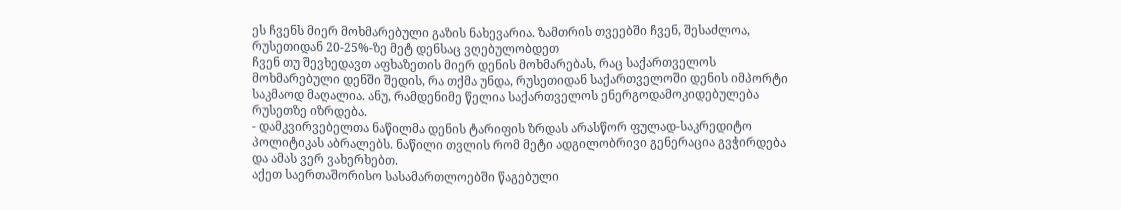ეს ჩვენს მიერ მოხმარებული გაზის ნახევარია. ზამთრის თვეებში ჩვენ, შესაძლოა, რუსეთიდან 20-25%-ზე მეტ დენსაც ვღებულობდეთ
ჩვენ თუ შევხედავთ აფხაზეთის მიერ დენის მოხმარებას, რაც საქართველოს მოხმარებული დენში შედის, რა თქმა უნდა, რუსეთიდან საქართველოში დენის იმპორტი საკმაოდ მაღალია. ანუ, რამდენიმე წელია საქართველოს ენერგოდამოკიდებულება რუსეთზე იზრდება.
- დამკვირვებელთა ნაწილმა დენის ტარიფის ზრდას არასწორ ფულად-საკრედიტო პოლიტიკას აბრალებს. ნაწილი თვლის რომ მეტი ადგილობრივი გენერაცია გვჭირდება და ამას ვერ ვახერხებთ.
აქეთ საერთაშორისო სასამართლოებში წაგებული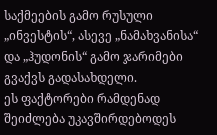საქმეების გამო რუსული „ინვესტის“, ასევე „ნამახვანისა“ და „ჰუდონის“ გამო ჯარიმები გვაქვს გადასახდელი.
ეს ფაქტორები რამდენად შეიძლება უკავშირდებოდეს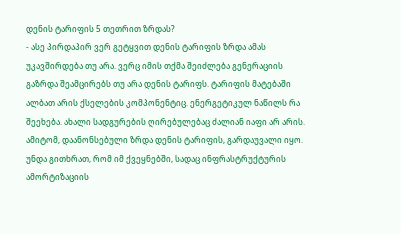დენის ტარიფის 5 თეთრით ზრდას?
- ასე პირდაპირ ვერ გეტყვით დენის ტარიფის ზრდა ამას უკავშირდება თუ არა. ვერც იმის თქმა შეიძლება გენერაციის გაზრდა შეამცირებს თუ არა დენის ტარიფს. ტარიფის მატებაში ალბათ არის ქსელების კომპონენტიც. ენერგეტიკულ ნაწილს რა შეეხება. ახალი სადგურების ღირებულებაც ძალიან იაფი არ არის.
ამიტომ, დაანონსებული ზრდა დენის ტარიფის, გარდაუვალი იყო. უნდა გითხრათ, რომ იმ ქვეყნებში, სადაც ინფრასტრუქტურის ამორტიზაციის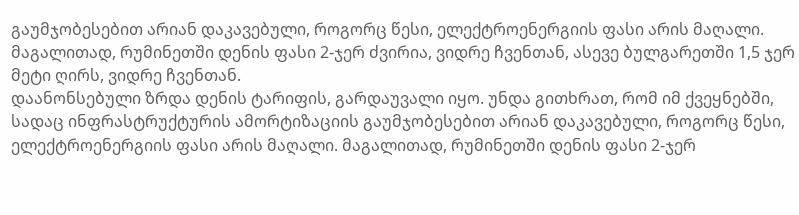გაუმჯობესებით არიან დაკავებული, როგორც წესი, ელექტროენერგიის ფასი არის მაღალი. მაგალითად, რუმინეთში დენის ფასი 2-ჯერ ძვირია, ვიდრე ჩვენთან, ასევე ბულგარეთში 1,5 ჯერ მეტი ღირს, ვიდრე ჩვენთან.
დაანონსებული ზრდა დენის ტარიფის, გარდაუვალი იყო. უნდა გითხრათ, რომ იმ ქვეყნებში, სადაც ინფრასტრუქტურის ამორტიზაციის გაუმჯობესებით არიან დაკავებული, როგორც წესი, ელექტროენერგიის ფასი არის მაღალი. მაგალითად, რუმინეთში დენის ფასი 2-ჯერ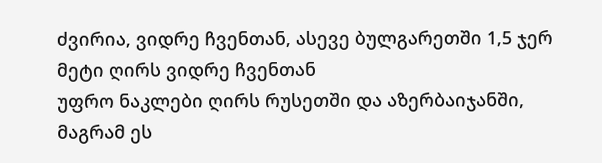ძვირია, ვიდრე ჩვენთან, ასევე ბულგარეთში 1,5 ჯერ მეტი ღირს ვიდრე ჩვენთან
უფრო ნაკლები ღირს რუსეთში და აზერბაიჯანში, მაგრამ ეს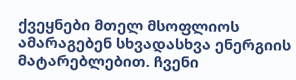ქვეყნები მთელ მსოფლიოს ამარაგებენ სხვადასხვა ენერგიის მატარებლებით. ჩვენი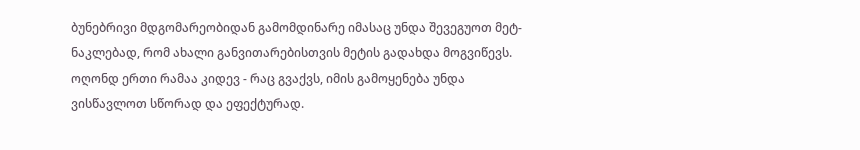ბუნებრივი მდგომარეობიდან გამომდინარე იმასაც უნდა შევეგუოთ მეტ-ნაკლებად, რომ ახალი განვითარებისთვის მეტის გადახდა მოგვიწევს.
ოღონდ ერთი რამაა კიდევ - რაც გვაქვს, იმის გამოყენება უნდა ვისწავლოთ სწორად და ეფექტურად.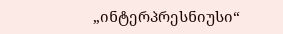„ინტერპრესნიუსი“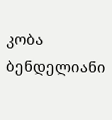კობა ბენდელიანი